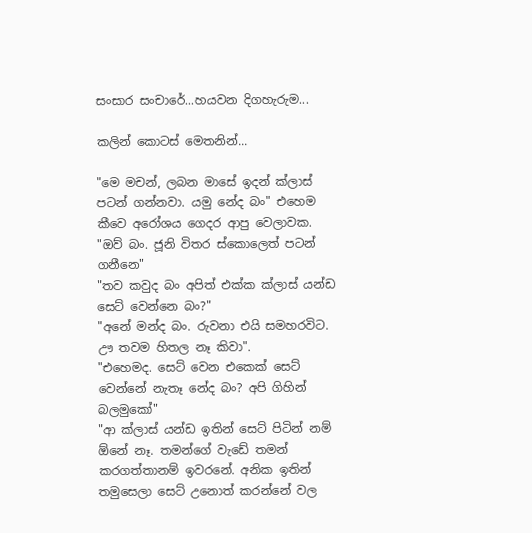සංසාර සංචාරේ...හයවන දිගහැරුම...

කලින් කොටස් මෙතනින්...

"මෙ මචන්, ලබන මාසේ ඉදන් ක්ලාස් පටන් ගන්නවා. යමු නේද බං" එහෙම කීවෙ අරෝශය ගෙදර ආපු වෙලාවක.
"ඔව් බං. ජූනි විතර ස්කොලෙත් පටන් ගනීනෙ"
"තව කවුද බං අපිත් එක්ක ක්ලාස් යන්ඩ සෙට් වෙන්නෙ බං?"
"අනේ මන්ද බං. රුවනා එයි සමහරවිට. ඌ තවම හිතල නෑ කිවා".
"එහෙමද. සෙට් වෙන එකෙක් සෙට් වෙන්නේ නැතෑ නේද බං? අපි ගිහින් බලමුකෝ"
"ආ ක්ලාස් යන්ඩ ඉතින් සෙට් පිටින් නම් ඕනේ නෑ. තමන්ගේ වැඩේ තමන් කරගත්තානම් ඉවරනේ. අනික ඉතින් තමුසෙලා සෙට් උනොත් කරන්නේ වල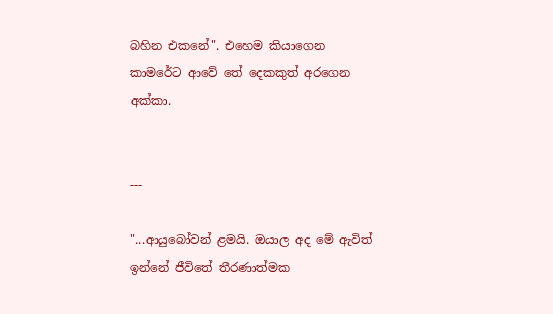බහින එකනේ". එහෙම කියාගෙන කාමරේට ආවේ තේ දෙකකුත් අරගෙන අක්කා.


---

"...ආයුබෝවන් ළමයි. ඔයාල අද මේ ඇවිත් ඉන්නේ ජීවිතේ තීරණාත්මක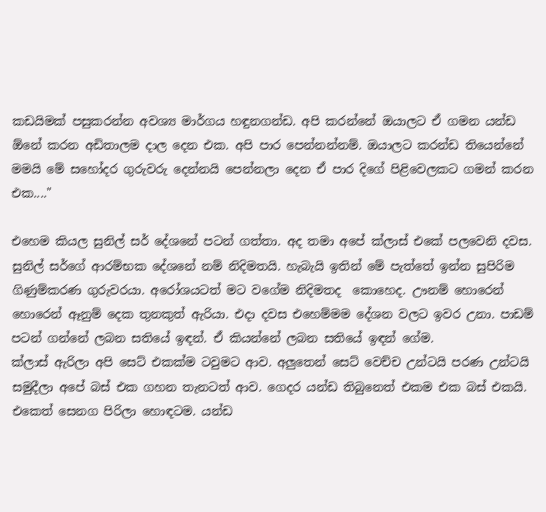කඩයිමක් පසුකරන්න අවශ්‍ය මාර්ගය හඳුනගන්ඩ. අපි කරන්නේ ඔයාලට ඒ ගමන යන්ඩ ඕනේ කරන අඩිතාලම දාල දෙන එක. අපි පාර පෙන්නන්නම්. ඔයාලට කරන්ඩ තියෙන්නේ මමයි මේ සහෝදර ගුරුවරු දෙන්නයි පෙන්නලා දෙන ඒ පාර දිගේ පිළිවෙලකට ගමන් කරන එක...."

එහෙම කියල සුනිල් සර් දේශනේ පටන් ගත්තා. අද තමා අපේ ක්ලාස් එකේ පලවෙනි දවස. සුනිල් සර්ගේ ආරම්භක දේශනේ නම් නිදිමතයි. හැබැයි ඉතින් මේ පැත්තේ ඉන්න සුපිරිම ගිණුම්කරණ ගුරුවරයා. අරෝශයටත් මට වගේම නිදිමතද  කොහෙද. ඌනම් හොරෙන් හොරෙන් ඈනුම් දෙක තුනකුත් ඇරියා. එදා දවස එහෙම්මම දේශන වලට ඉවර උනා. පාඩම් පටන් ගන්නේ ලබන සතියේ ඉඳන්. ඒ කියන්නේ ලබන සතියේ ඉඳන් ගේම.
ක්ලාස් ඇරිලා අපි සෙට් එකක්ම ටවුමට ආව. අලුතෙන් සෙට් වෙච්ච උන්ටයි පරණ උන්ටයි සමුදීලා අපේ බස් එක ගහන තැනටත් ආව. ගෙදර යන්ඩ තිබුනෙත් එකම එක බස් එකයි. එකෙත් සෙනග පිරිලා හොඳටම. යන්ඩ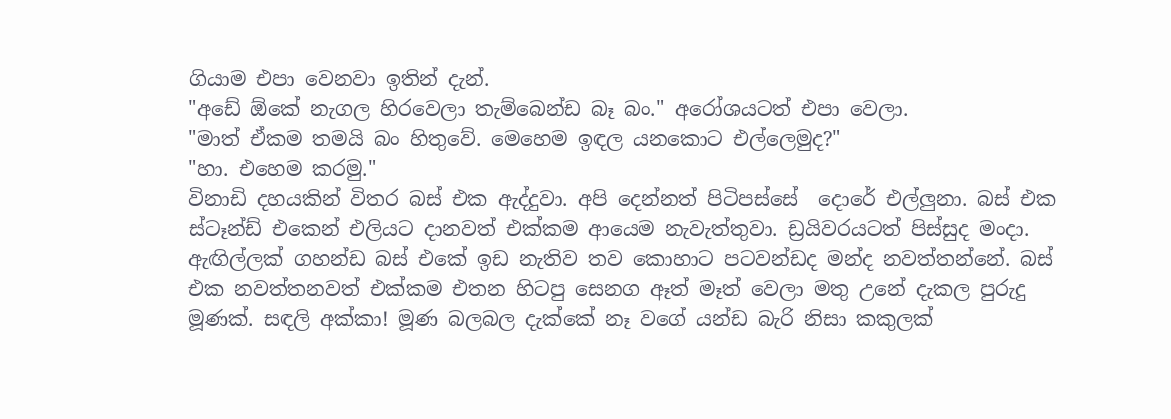ගියාම එපා වෙනවා ඉතින් දැන්.
"අඩේ ඕකේ නැගල හිරවෙලා තැම්බෙන්ඩ බෑ බං." අරෝශයටත් එපා වෙලා.
"මාත් ඒකම තමයි බං හිතුවේ. මෙහෙම ඉඳල යනකොට එල්ලෙමුද?"
"හා. එහෙම කරමු."
විනාඩි දහයකින් විතර බස් එක ඇද්දුවා. අපි දෙන්නත් පිටිපස්සේ  දොරේ එල්ලුනා. බස් එක ස්ටෑන්ඩ් එකෙන් එලියට දානවත් එක්කම ආයෙම නැවැත්තුවා. ඩ්‍රයිවරයටත් පිස්සුද මංදා. ඇඟිල්ලක් ගහන්ඩ බස් එකේ ඉඩ නැතිව තව කොහාට පටවන්ඩද මන්ද නවත්තන්නේ. බස් එක නවත්තනවත් එක්කම එතන හිටපු සෙනග ඈත් මෑත් වෙලා මතු උනේ දැකල පුරුදු මූණක්. සඳලි අක්කා! මූණ බලබල දැක්කේ නෑ වගේ යන්ඩ බැරි නිසා කකුලක්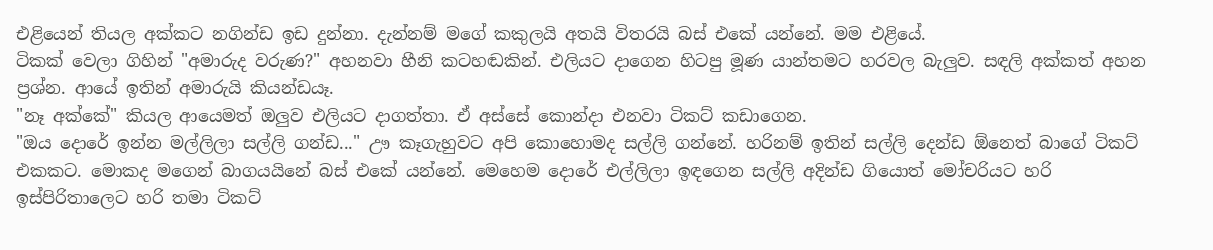එළියෙන් තියල අක්කට නගින්ඩ ඉඩ දුන්නා. දැන්නම් මගේ කකුලයි අතයි විතරයි බස් එකේ යන්නේ. මම එළියේ.
ටිකක් වෙලා ගිහින් "අමාරුද වරුණ?" අහනවා හීනි කටහඬකින්. එලියට දාගෙන හිටපු මූණ යාන්තමට හරවල බැලුව. සඳලි අක්කත් අහන ප්‍රශ්න. ආයේ ඉතින් අමාරුයි කියන්ඩයෑ.
"නෑ අක්කේ" කියල ආයෙමත් ඔලුව එලියට දාගත්තා. ඒ අස්සේ කොන්දා එනවා ටිකට් කඩාගෙන.
"ඔය දොරේ ඉන්න මල්ලිලා සල්ලි ගන්ඩ..." ඌ කෑගැහුවට අපි කොහොමද සල්ලි ගන්නේ. හරිනම් ඉතින් සල්ලි දෙන්ඩ ඕනෙත් බාගේ ටිකට් එකකට. මොකද මගෙන් බාගයයිනේ බස් එකේ යන්නේ. මෙහෙම දොරේ එල්ලිලා ඉඳගෙන සල්ලි අදින්ඩ ගියොත් මෝචරියට හරි ඉස්පිරිතාලෙට හරි තමා ටිකට්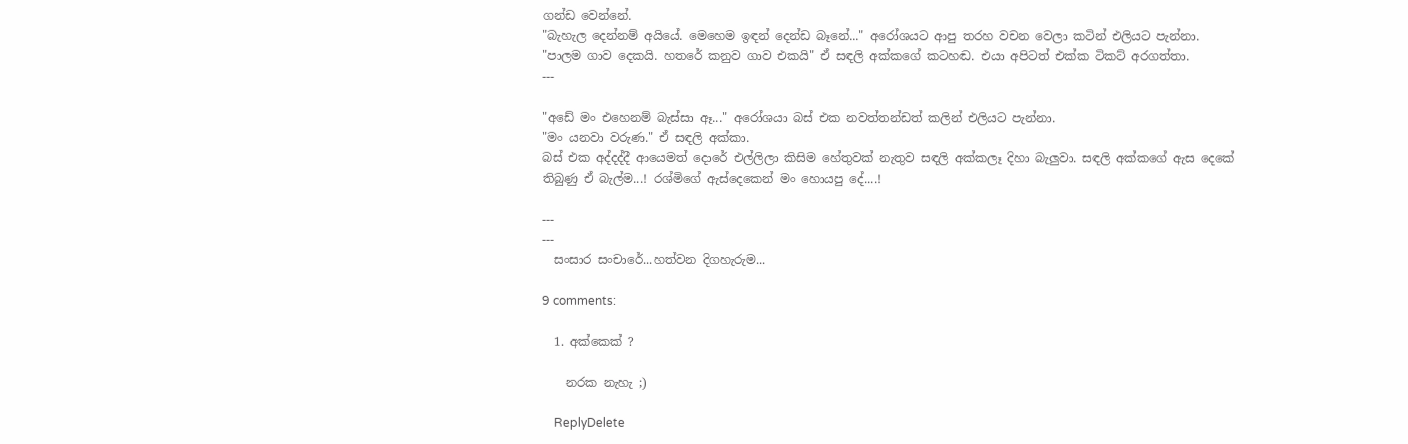ගන්ඩ වෙන්නේ.
"බැහැල දෙන්නම් අයියේ. මෙහෙම ඉඳන් දෙන්ඩ බෑනේ..." අරෝශයට ආපු තරහ වචන වෙලා කටින් එලියට පැන්නා.
"පාලම ගාව දෙකයි. හතරේ කනුව ගාව එකයි" ඒ සඳලි අක්කගේ කටහඬ. එයා අපිටත් එක්ක ටිකට් අරගත්තා.
---

"අඩේ මං එහෙනම් බැස්සා ඈ..." අරෝශයා බස් එක නවත්තන්ඩත් කලින් එලියට පැන්නා.
"මං යනවා වරුණ." ඒ සඳලි අක්කා.
බස් එක අද්දද්දී ආයෙමත් දොරේ එල්ලිලා කිසිම හේතුවක් නැතුව සඳලි අක්කලෑ දිහා බැලුවා. සඳලි අක්කගේ ඇස දෙකේ තිබුණු ඒ බැල්ම...! රශ්මිගේ ඇස්දෙකෙන් මං හොයපු දේ....!

---
---
  සංසාර සංචාරේ...හත්වන දිගහැරුම...

9 comments:

  1. අක්කෙක් ?

    නරක නැහැ ;)

    ReplyDelete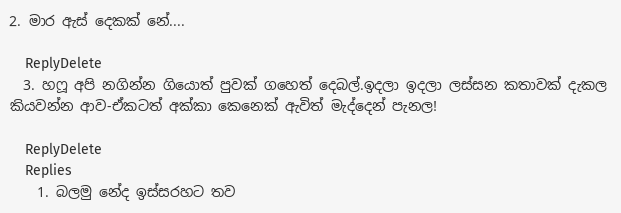2. මාර ඇස් දෙකක් නේ....

    ReplyDelete
  3. හෆූ අපි නගින්න ගියොත් පුවක් ගහෙත් දෙබල්.ඉදලා ඉදලා ලස්සන කතාවක් දැකල කියවන්න ආව-ඒකටත් අක්කා කෙනෙක් ඇවිත් මැද්දෙන් පැනල!

    ReplyDelete
    Replies
    1. බලමු නේද ඉස්සරහට තව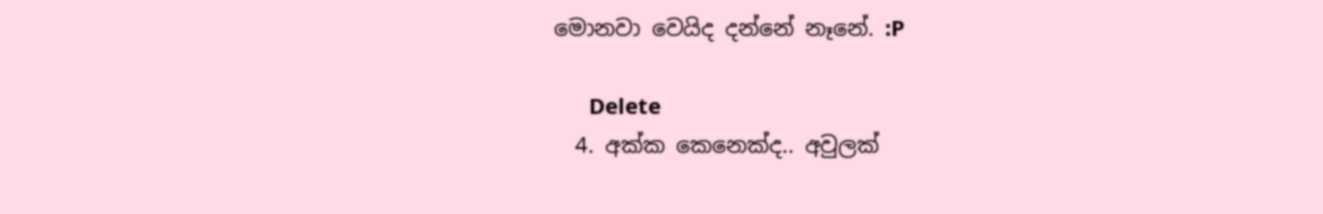මොනවා වෙයිද දන්නේ නෑනේ. :P

      Delete
  4. අක්ක කෙනෙක්ද.. අවුලක්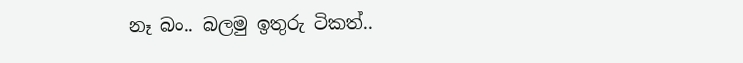නෑ බං.. බලමු ඉතුරු ටිකත්..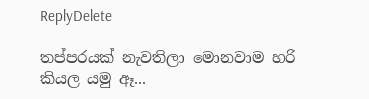ReplyDelete

තප්පරයක් නැවතිලා මොනවාම හරි කියල යමු ඈ...